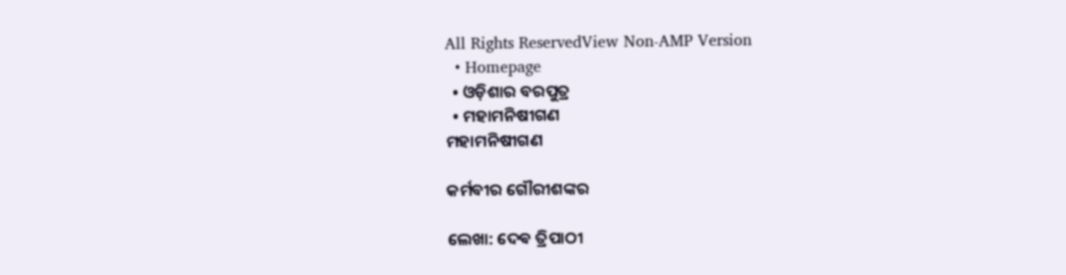All Rights ReservedView Non-AMP Version
  • Homepage
  • ଓଡ଼ିଶାର ବରପୁତ୍ର
  • ମହାମନିଷୀଗଣ
ମହାମନିଷୀଗଣ

କର୍ମବୀର ଗୌରୀଶଙ୍କର

ଲେଖା: ଦେଵ ତ୍ରିପାଠୀ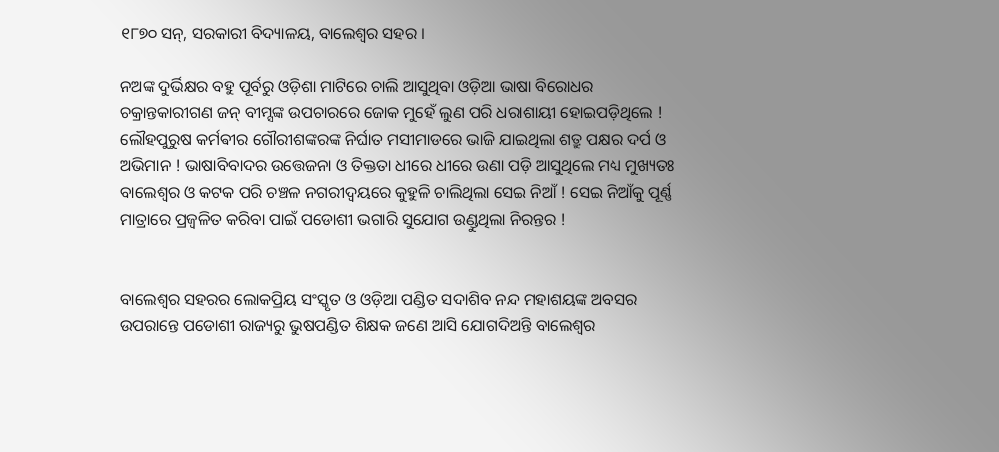୧୮୭୦ ସନ୍, ସରକାରୀ ବିଦ୍ୟାଳୟ, ବାଲେଶ୍ଵର ସହର ।

ନଅଙ୍କ ଦୁର୍ଭିକ୍ଷର ବହୁ ପୂର୍ବରୁ ଓଡ଼ିଶା ମାଟିରେ ଚାଲି ଆସୁଥିବା ଓଡ଼ିଆ ଭାଷା ବିରୋଧର ଚକ୍ରାନ୍ତକାରୀଗଣ ଜନ୍ ବୀମ୍ସଙ୍କ ଉପଚାରରେ ଜୋକ ମୁହେଁ ଲୁଣ ପରି ଧରାଶାୟୀ ହୋଇପଡ଼ିଥିଲେ ! ଲୌହପୁରୁଷ କର୍ମଵୀର ଗୌରୀଶଙ୍କରଙ୍କ ନିର୍ଘାତ ମସୀମାଡରେ ଭାଜି ଯାଇଥିଲା ଶତ୍ରୁ ପକ୍ଷର ଦର୍ପ ଓ ଅଭିମାନ ! ଭାଷାବିବାଦର ଉତ୍ତେଜନା ଓ ତିକ୍ତତା ଧୀରେ ଧୀରେ ଉଣା ପଡ଼ି ଆସୁଥିଲେ ମଧ୍ୟ ମୁଖ୍ୟତଃ ବାଲେଶ୍ଵର ଓ କଟକ ପରି ଚଞ୍ଚଳ ନଗରୀଦ୍ଵୟରେ କୁହୁଳି ଚାଲିଥିଲା ସେଇ ନିଆଁ ! ସେଇ ନିଆଁକୁ ପୂର୍ଣ୍ଣ ମାତ୍ରାରେ ପ୍ରଜ୍ବଳିତ କରିବା ପାଇଁ ପଡୋଶୀ ଭଗାରି ସୁଯୋଗ ଉଣ୍ଡୁଥିଲା ନିରନ୍ତର !


ବାଲେଶ୍ଵର ସହରର ଲୋକପ୍ରିୟ ସଂସ୍କୃତ ଓ ଓଡ଼ିଆ ପଣ୍ଡିତ ସଦାଶିବ ନନ୍ଦ ମହାଶୟଙ୍କ ଅବସର ଉପରାନ୍ତେ ପଡୋଶୀ ରାଜ୍ୟରୁ ଭୁଷପଣ୍ଡିତ ଶିକ୍ଷକ ଜଣେ ଆସି ଯୋଗଦିଅନ୍ତି ବାଲେଶ୍ଵର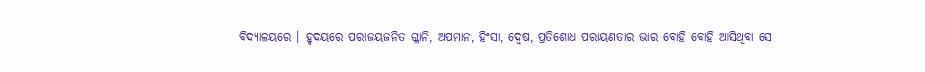ବିଦ୍ୟାଳୟରେ । ହୃଦୟରେ ପରାଜୟଜନିତ ଗ୍ଳାନି, ଅପମାନ, ହିଂସା, ଦ୍ୱେଷ, ପ୍ରତିଶୋଧ ପରାୟଣତାର ଭାର ବୋହି ବୋହି ଆସିଥିବା ସେ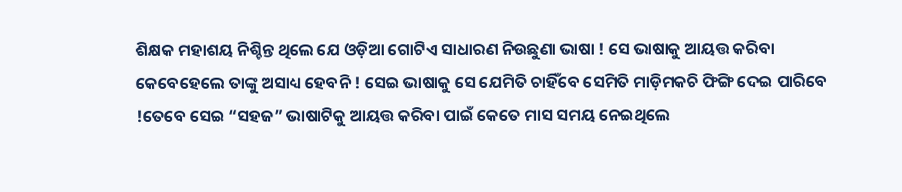ଶିକ୍ଷକ ମହାଶୟ ନିଶ୍ଚିନ୍ତ ଥିଲେ ଯେ ଓଡ଼ିଆ ଗୋଟିଏ ସାଧାରଣ ନିଉଛୁଣା ଭାଷା ! ସେ ଭାଷାକୁ ଆୟତ୍ତ କରିବା କେବେହେଲେ ତାଙ୍କୁ ଅସାଧ୍ୟ ହେବନି ! ସେଇ ଭାଷାକୁ ସେ ଯେମିତି ଚାହିଁବେ ସେମିତି ମାଡ଼ିମକଚି ଫିଙ୍ଗି ଦେଇ ପାରିବେ !ତେବେ ସେଇ “ସହଜ” ଭାଷାଟିକୁ ଆୟତ୍ତ କରିବା ପାଇଁ କେତେ ମାସ ସମୟ ନେଇଥିଲେ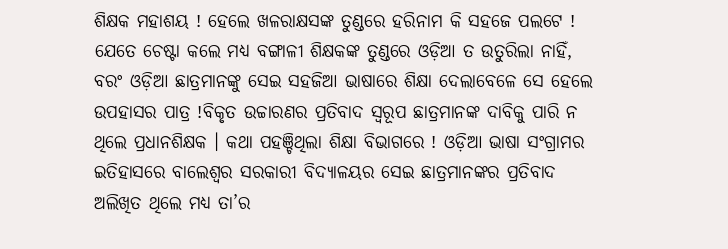ଶିକ୍ଷକ ମହାଶୟ ! ହେଲେ ଖଳରାକ୍ଷସଙ୍କ ତୁଣ୍ଡରେ ହରିନାମ କି ସହଜେ ପଲଟେ ! ଯେତେ ଚେଷ୍ଟା କଲେ ମଧ୍ୟ ବଙ୍ଗାଳୀ ଶିକ୍ଷକଙ୍କ ତୁଣ୍ଡରେ ଓଡ଼ିଆ ତ ଉତୁରିଲା ନାହିଁ, ବରଂ ଓଡ଼ିଆ ଛାତ୍ରମାନଙ୍କୁ ସେଇ ସହଜିଆ ଭାଷାରେ ଶିକ୍ଷା ଦେଲାବେଳେ ସେ ହେଲେ ଉପହାସର ପାତ୍ର !ବିକୃତ ଉଚ୍ଚାରଣର ପ୍ରତିବାଦ ସ୍ବରୂପ ଛାତ୍ରମାନଙ୍କ ଦାବିକୁ ପାରି ନ ଥିଲେ ପ୍ରଧାନଶିକ୍ଷକ । କଥା ପହଞ୍ଚିଥିଲା ଶିକ୍ଷା ବିଭାଗରେ ! ଓଡ଼ିଆ ଭାଷା ସଂଗ୍ରାମର ଇତିହାସରେ ବାଲେଶ୍ଵର ସରକାରୀ ବିଦ୍ୟାଳୟର ସେଇ ଛାତ୍ରମାନଙ୍କର ପ୍ରତିବାଦ ଅଲିଖିତ ଥିଲେ ମଧ୍ୟ ତା’ର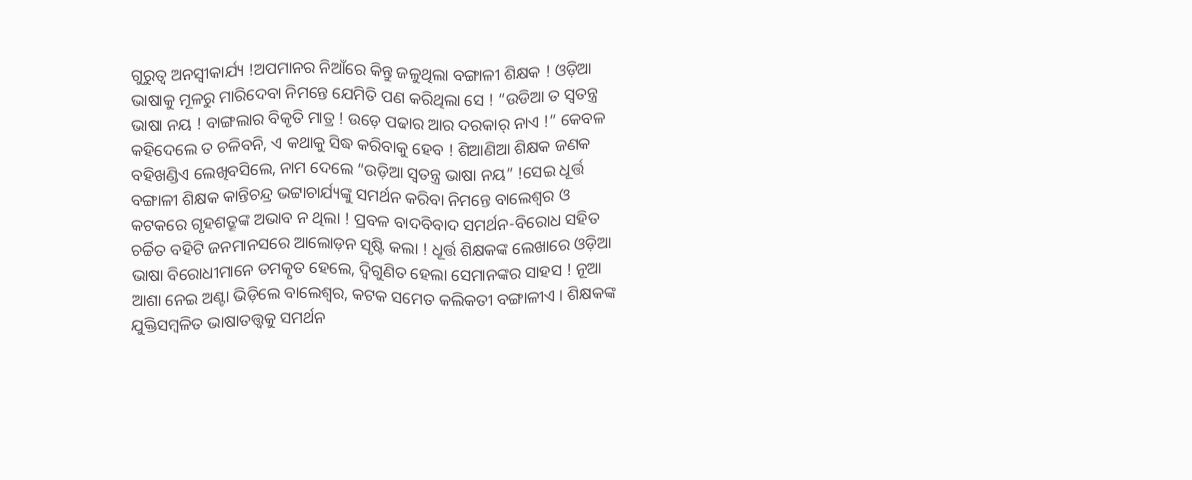ଗୁରୁତ୍ୱ ଅନସ୍ବୀକାର୍ଯ୍ୟ !ଅପମାନର ନିଆଁରେ କିନ୍ତୁ ଜଳୁଥିଲା ବଙ୍ଗାଳୀ ଶିକ୍ଷକ ! ଓଡ଼ିଆ ଭାଷାକୁ ମୂଳରୁ ମାରିଦେବା ନିମନ୍ତେ ଯେମିତି ପଣ କରିଥିଲା ସେ ! “ଉଡିଆ ତ ସ୍ବତନ୍ତ୍ର ଭାଷା ନୟ ! ବାଙ୍ଗଲାର ବିକୃତି ମାତ୍ର ! ଉଡ଼େ ପଢାର ଆର ଦରକାର୍ ନାଏ !” କେବଳ କହିଦେଲେ ତ ଚଳିବନି, ଏ କଥାକୁ ସିଦ୍ଧ କରିବାକୁ ହେବ ! ଶିଆଣିଆ ଶିକ୍ଷକ ଜଣକ ବହିଖଣ୍ଡିଏ ଲେଖିବସିଲେ, ନାମ ଦେଲେ “ଉଡ଼ିଆ ସ୍ବତନ୍ତ୍ର ଭାଷା ନୟ” !ସେଇ ଧୂର୍ତ୍ତ ବଙ୍ଗାଳୀ ଶିକ୍ଷକ କାନ୍ତିଚନ୍ଦ୍ର ଭଟ୍ଟାଚାର୍ଯ୍ୟଙ୍କୁ ସମର୍ଥନ କରିବା ନିମନ୍ତେ ବାଲେଶ୍ଵର ଓ କଟକରେ ଗୃହଶତ୍ରୂଙ୍କ ଅଭାବ ନ ଥିଲା ! ପ୍ରବଳ ବାଦବିବାଦ ସମର୍ଥନ-ବିରୋଧ ସହିତ ଚର୍ଚ୍ଚିତ ବହିଟି ଜନମାନସରେ ଆଲୋଡ଼ନ ସୃଷ୍ଟି କଲା ! ଧୂର୍ତ୍ତ ଶିକ୍ଷକଙ୍କ ଲେଖାରେ ଓଡ଼ିଆ ଭାଷା ବିରୋଧୀମାନେ ତମତ୍କୃତ ହେଲେ, ଦ୍ଵିଗୁଣିତ ହେଲା ସେମାନଙ୍କର ସାହସ ! ନୂଆ ଆଶା ନେଇ ଅଣ୍ଟା ଭିଡ଼ିଲେ ବାଲେଶ୍ଵର, କଟକ ସମେତ କଲିକତୀ ବଙ୍ଗାଳୀଏ । ଶିକ୍ଷକଙ୍କ ଯୁକ୍ତିସମ୍ବଳିତ ଭାଷାତତ୍ତ୍ୱକୁ ସମର୍ଥନ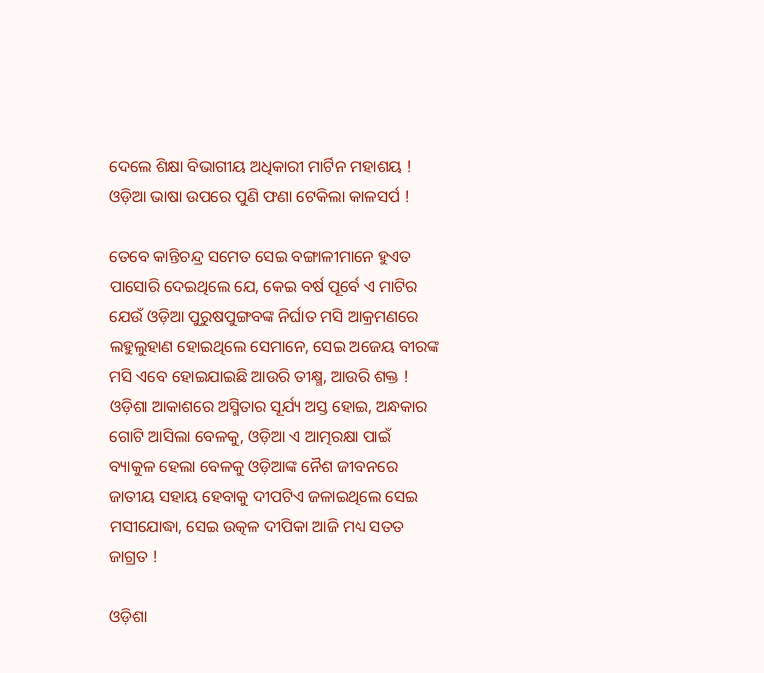ଦେଲେ ଶିକ୍ଷା ବିଭାଗୀୟ ଅଧିକାରୀ ମାର୍ଟିନ ମହାଶୟ ! ଓଡ଼ିଆ ଭାଷା ଉପରେ ପୁଣି ଫଣା ଟେକିଲା କାଳସର୍ପ !

ତେବେ କାନ୍ତିଚନ୍ଦ୍ର ସମେତ ସେଇ ବଙ୍ଗାଳୀମାନେ ହୁଏତ ପାସୋରି ଦେଇଥିଲେ ଯେ, କେଇ ବର୍ଷ ପୂର୍ବେ ଏ ମାଟିର ଯେଉଁ ଓଡ଼ିଆ ପୁରୁଷପୁଙ୍ଗବଙ୍କ ନିର୍ଘାତ ମସି ଆକ୍ରମଣରେ ଲହୁଲୁହାଣ ହୋଇଥିଲେ ସେମାନେ, ସେଇ ଅଜେୟ ବୀରଙ୍କ ମସି ଏବେ ହୋଇଯାଇଛି ଆଉରି ତୀକ୍ଷ୍ମ, ଆଉରି ଶକ୍ତ ! ଓଡ଼ିଶା ଆକାଶରେ ଅସ୍ମିତାର ସୂର୍ଯ୍ୟ ଅସ୍ତ ହୋଇ, ଅନ୍ଧକାର ଗୋଟି ଆସିଲା ବେଳକୁ, ଓଡ଼ିଆ ଏ ଆତ୍ମରକ୍ଷା ପାଇଁ ବ୍ୟାକୁଳ ହେଲା ବେଳକୁ ଓଡ଼ିଆଙ୍କ ନୈଶ ଜୀବନରେ ଜାତୀୟ ସହାୟ ହେବାକୁ ଦୀପଟିଏ ଜଳାଇଥିଲେ ସେଇ ମସୀଯୋଦ୍ଧା, ସେଇ ଉତ୍କଳ ଦୀପିକା ଆଜି ମଧ୍ୟ ସତତ ଜାଗ୍ରତ !

ଓଡ଼ିଶା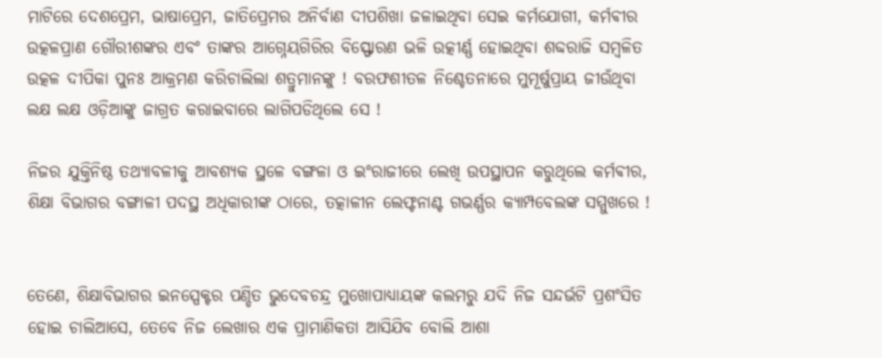ମାଟିରେ ଦେଶପ୍ରେମ, ଭାଷାପ୍ରେମ, ଜାତିପ୍ରେମର ଅନିର୍ବାଣ ଦୀପଶିଖା ଜଳାଇଥିବା ସେଇ କର୍ମଯୋଗୀ, କର୍ମଵୀର ଉତ୍କଳପ୍ରାଣ ଗୌରୀଶଙ୍କର ଏବଂ ତାଙ୍କର ଆଗ୍ନେୟଗିରିର ବିସ୍ଫୋରଣ ଭଳି ଉତ୍କୀର୍ଣ୍ଣ ହୋଇଥିବା ଶବ୍ଦରାଜି ସମ୍ବଳିତ ଉତ୍କଳ ଦୀପିକା ପୁନଃ ଆକ୍ରମଣ କରିଚାଲିଲା ଶତ୍ରୁମାନଙ୍କୁ ! ବରଫଶୀତଳ ନିଶ୍ଚେତନାରେ ମୁମୂର୍ଷୁପ୍ରାୟ ଜୀଉଁଥିବା ଲକ୍ଷ ଲକ୍ଷ ଓଡ଼ିଆଙ୍କୁ ଜାଗ୍ରତ କରାଇବାରେ ଲାଗିପଡିଥିଲେ ସେ !

ନିଜର ଯୁକ୍ତିନିଷ୍ଠ ତଥ୍ୟାବଳୀକୁ ଆବଶ୍ୟକ ସ୍ଥଳେ ବଙ୍ଗଳା ଓ ଇଂରାଜୀରେ ଲେଖି ଉପସ୍ଥାପନ କରୁଥିଲେ କର୍ମଵୀର, ଶିକ୍ଷା ବିଭାଗର ବଙ୍ଗାଳୀ ପଦସ୍ଥ ଅଧିକାରୀଙ୍କ ଠାରେ, ତତ୍କାଳୀନ ଲେଫ୍ଟନାଣ୍ଟ ଗଭର୍ଣ୍ଣର କ୍ୟାମ୍ପବେଲଙ୍କ ସମ୍ମୁଖରେ !


ତେଣେ, ଶିକ୍ଷାବିଭାଗର ଇନସ୍ପେକ୍ଟର ପଣ୍ଡିତ ଭୁଦେବଚନ୍ଦ୍ର ମୁଖୋପାଧ୍ୟାୟଙ୍କ କଲମରୁ ଯଦି ନିଜ ସନ୍ଦର୍ଭଟି ପ୍ରଶଂସିତ ହୋଇ ଚାଲିଆସେ, ତେବେ ନିଜ ଲେଖାର ଏକ ପ୍ରାମାଣିକତା ଆସିଯିବ ବୋଲି ଆଶା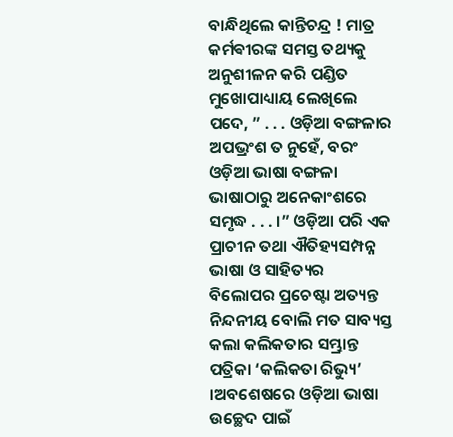ବାନ୍ଧିଥିଲେ କାନ୍ତିଚନ୍ଦ୍ର ! ମାତ୍ର କର୍ମଵୀରଙ୍କ ସମସ୍ତ ତଥ୍ୟକୁ ଅନୁଶୀଳନ କରି ପଣ୍ଡିତ ମୁଖୋପାଧ୍ୟାୟ ଲେଖିଲେ ପଦେ, ” . . . ଓଡ଼ିଆ ବଙ୍ଗଳାର ଅପଭ୍ରଂଶ ତ ନୁହେଁ, ବରଂ ଓଡ଼ିଆ ଭାଷା ବଙ୍ଗଳା ଭାଷାଠାରୁ ଅନେକାଂଶରେ ସମୃଦ୍ଧ . . . ।” ଓଡ଼ିଆ ପରି ଏକ ପ୍ରାଚୀନ ତଥା ଐତିହ୍ୟସମ୍ପନ୍ନ ଭାଷା ଓ ସାହିତ୍ୟର ବିଲୋପର ପ୍ରଚେଷ୍ଟା ଅତ୍ୟନ୍ତ ନିନ୍ଦନୀୟ ବୋଲି ମତ ସାବ୍ୟସ୍ତ କଲା କଲିକତାର ସମ୍ଭ୍ରାନ୍ତ ପତ୍ରିକା ‘କଲିକତା ରିଭ୍ୟୁ’ ।ଅବଶେଷରେ ଓଡ଼ିଆ ଭାଷା ଉଚ୍ଛେଦ ପାଇଁ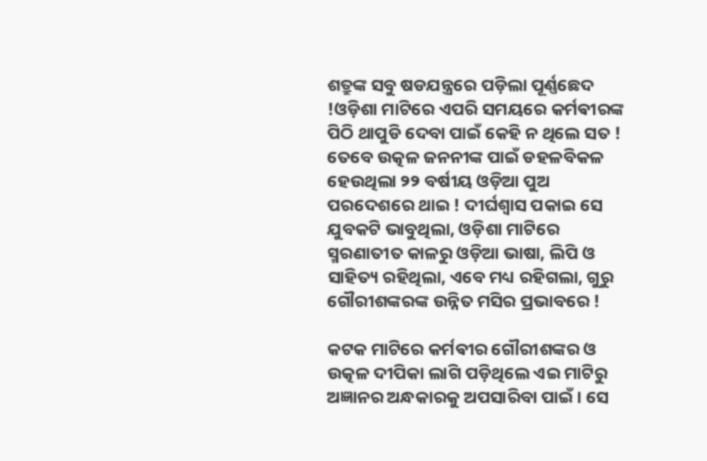ଶତ୍ରୁଙ୍କ ସବୁ ଷଡଯନ୍ତ୍ରରେ ପଡ଼ିଲା ପୂର୍ଣ୍ଣଛେଦ !ଓଡ଼ିଶା ମାଟିରେ ଏପରି ସମୟରେ କର୍ମଵୀରଙ୍କ ପିଠି ଥାପୁଡି ଦେବା ପାଇଁ କେହି ନ ଥିଲେ ସତ ! ତେବେ ଉତ୍କଳ ଜନନୀଙ୍କ ପାଇଁ ଡହଳବିକଳ ହେଉଥିଲା ୨୨ ବର୍ଷୀୟ ଓଡ଼ିଆ ପୁଅ ପରଦେଶରେ ଥାଇ ! ଦୀର୍ଘଶ୍ୱାସ ପକାଇ ସେ ଯୁବକଟି ଭାବୁଥିଲା, ଓଡ଼ିଶା ମାଟିରେ ସ୍ମରଣାତୀତ କାଳରୁ ଓଡ଼ିଆ ଭାଷା, ଲିପି ଓ ସାହିତ୍ୟ ରହିଥିଲା, ଏବେ ମଧ୍ୟ ରହିଗଲା, ଗୁରୁ ଗୌରୀଶଙ୍କରଙ୍କ ଉନ୍ନିତ ମସିର ପ୍ରଭାବରେ !

କଟକ ମାଟିରେ କର୍ମଵୀର ଗୌରୀଶଙ୍କର ଓ ଉତ୍କଳ ଦୀପିକା ଲାଗି ପଡ଼ିଥିଲେ ଏଇ ମାଟିରୁ ଅଜ୍ଞାନର ଅନ୍ଧକାରକୁ ଅପସାରିବା ପାଇଁ । ସେ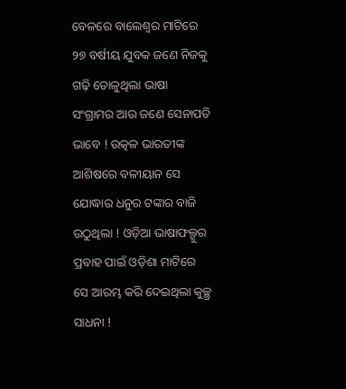ବେଳରେ ବାଲେଶ୍ଵର ମାଟିରେ ୨୭ ବର୍ଷୀୟ ଯୁବକ ଜଣେ ନିଜକୁ ଗଢ଼ି ତୋଳୁଥିଲା ଭାଷା ସଂଗ୍ରାମର ଆଉ ଜଣେ ସେନାପତି ଭାବେ ! ଉତ୍କଳ ଭାରତୀଙ୍କ ଆଶିଷରେ ବଳୀୟାନ ସେ ଯୋଦ୍ଧାର ଧନୁର ଟଙ୍କାର ବାଜି ଉଠୁଥିଲା ! ଓଡ଼ିଆ ଭାଷାଫଲ୍ଗୁର ପ୍ରବାହ ପାଇଁ ଓଡ଼ିଶା ମାଟିରେ ସେ ଆରମ୍ଭ କରି ଦେଇଥିଲା କୁଚ୍ଛ୍ର ସାଧନା !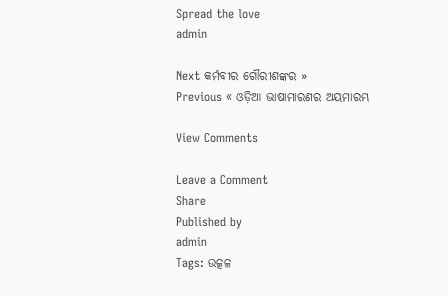Spread the love
admin

Next କର୍ମବୀର ଗୌରୀଶଙ୍କର »
Previous « ଓଡ଼ିଆ ଭାଷାମାରଣର ଅୟମାରମ୍ଭ

View Comments

Leave a Comment
Share
Published by
admin
Tags: ଉତ୍କଳ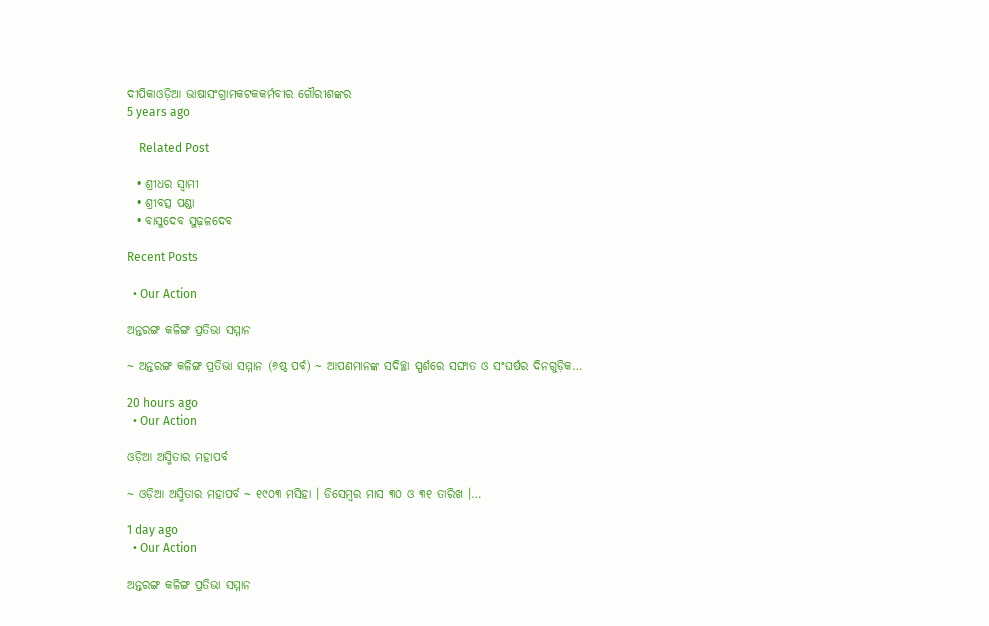ଦୀପିକାଓଡ଼ିଆ ଭାଷାସଂଗ୍ରାମକଟକକର୍ମବୀର ଗୌରୀଶଙ୍କର
5 years ago

    Related Post

  • ଶ୍ରୀଧର ସ୍ୱାମୀ
  • ଶ୍ରୀବତ୍ସ ପଣ୍ଡା
  • ବାସୁଦେବ ସୁଢ଼ଳଦେବ

Recent Posts

  • Our Action

ଅନ୍ତରଙ୍ଗ କଳିଙ୍ଗ ପ୍ରତିଭା ସମ୍ମାନ

~ ଅନ୍ତରଙ୍ଗ କଳିଙ୍ଗ ପ୍ରତିଭା ସମ୍ମାନ (୬ଷ୍ଠ ପର୍ବ) ~ ଆପଣମାନଙ୍କ ସଦିଚ୍ଛା ସ୍ପର୍ଶରେ ସଙ୍ଘାତ ଓ ସଂଘର୍ଷର ଦିନଗୁଡ଼ିକ…

20 hours ago
  • Our Action

ଓଡ଼ିଆ ଅସ୍ମିତାର ମହାପର୍ବ

~ ଓଡ଼ିଆ ଅସ୍ମିତାର ମହାପର୍ବ ~ ୧୯୦୩ ମସିହା । ଡିସେମ୍ବର ମାସ ୩୦ ଓ ୩୧ ତାରିଖ ।…

1 day ago
  • Our Action

ଅନ୍ତରଙ୍ଗ କଳିଙ୍ଗ ପ୍ରତିଭା ସମ୍ମାନ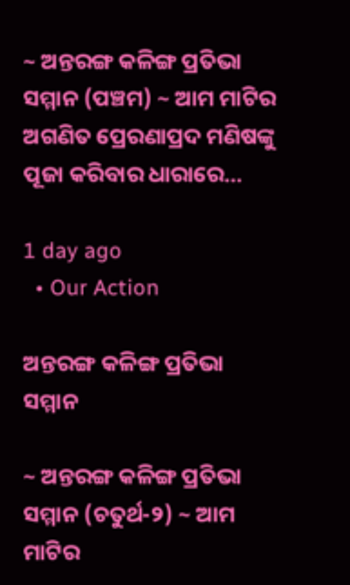~ ଅନ୍ତରଙ୍ଗ କଳିଙ୍ଗ ପ୍ରତିଭା ସମ୍ମାନ (ପଞ୍ଚମ) ~ ଆମ ମାଟିର ଅଗଣିତ ପ୍ରେରଣାପ୍ରଦ ମଣିଷଙ୍କୁ ପୂଜା କରିବାର ଧାରାରେ…

1 day ago
  • Our Action

ଅନ୍ତରଙ୍ଗ କଳିଙ୍ଗ ପ୍ରତିଭା ସମ୍ମାନ

~ ଅନ୍ତରଙ୍ଗ କଳିଙ୍ଗ ପ୍ରତିଭା ସମ୍ମାନ (ଚତୁର୍ଥ-୨) ~ ଆମ ମାଟିର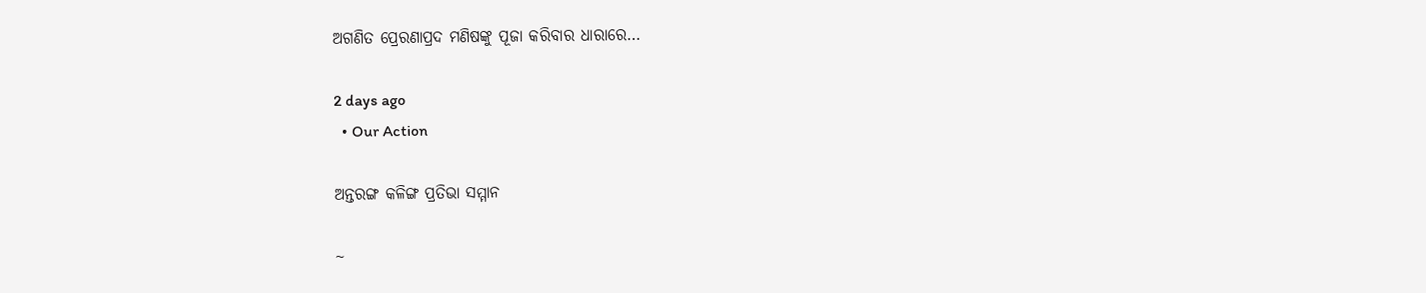ଅଗଣିତ ପ୍ରେରଣାପ୍ରଦ ମଣିଷଙ୍କୁ ପୂଜା କରିବାର ଧାରାରେ…

2 days ago
  • Our Action

ଅନ୍ତରଙ୍ଗ କଳିଙ୍ଗ ପ୍ରତିଭା ସମ୍ମାନ

~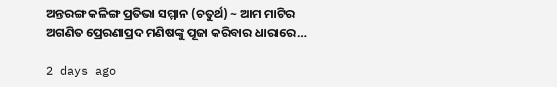ଅନ୍ତରଙ୍ଗ କଳିଙ୍ଗ ପ୍ରତିଭା ସମ୍ମାନ (ଚତୁର୍ଥ) ~ ଆମ ମାଟିର ଅଗଣିତ ପ୍ରେରଣାପ୍ରଦ ମଣିଷଙ୍କୁ ପୂଜା କରିବାର ଧାରାରେ…

2 days ago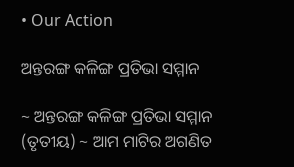• Our Action

ଅନ୍ତରଙ୍ଗ କଳିଙ୍ଗ ପ୍ରତିଭା ସମ୍ମାନ

~ ଅନ୍ତରଙ୍ଗ କଳିଙ୍ଗ ପ୍ରତିଭା ସମ୍ମାନ (ତୃତୀୟ) ~ ଆମ ମାଟିର ଅଗଣିତ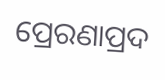ପ୍ରେରଣାପ୍ରଦ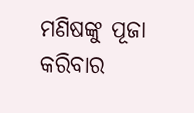ମଣିଷଙ୍କୁ ପୂଜା କରିବାର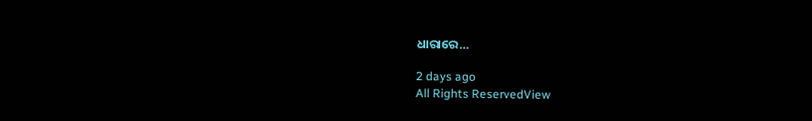ଧାରାରେ…

2 days ago
All Rights ReservedView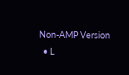Non-AMP Version
  • L